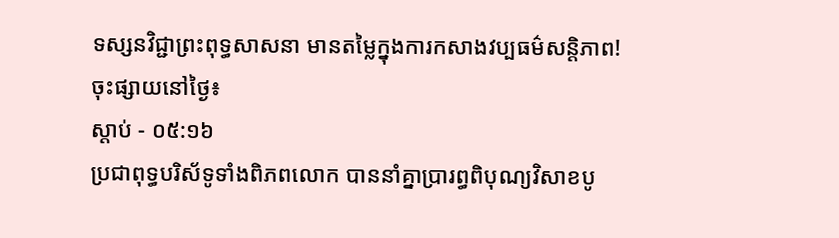ទស្សនវិជ្ជាព្រះពុទ្ធសាសនា មានតម្លៃក្នុងការកសាងវប្បធម៌សន្តិភាព!
ចុះផ្សាយនៅថ្ងៃ៖
ស្តាប់ - ០៥:១៦
ប្រជាពុទ្ធបរិស័ទូទាំងពិភពលោក បាននាំគ្នាប្រារព្ធពិបុណ្យវិសាខបូ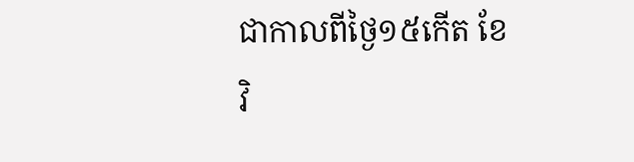ជាកាលពីថ្ងៃ១៥កើត ខែវិ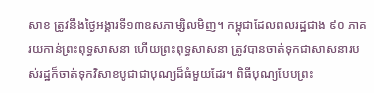សាខ ត្រូវនឹងថ្ងៃអង្គារទី១៣ឧសភាម្សិលមិញ។ កម្ពុជាដែលពលរដ្ឋជាង ៩០ ភាគរយកាន់ព្រះពុទ្ធសាសនា ហើយព្រះពុទ្ធសាសនា ត្រូវបានចាត់ទុកជាសាសនារបស់រដ្ឋក៏ចាត់ទុកវិសាខបូជាជាបុណ្យដ៏ធំមួយដែរ។ ពិធីបុណ្យបែបព្រះ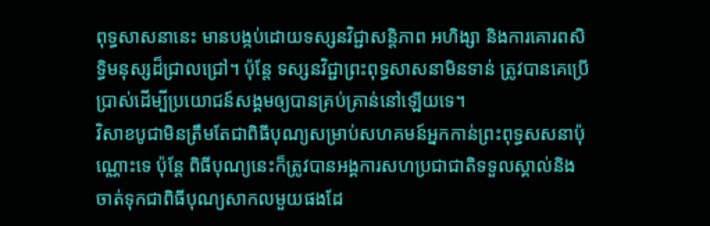ពុទ្ធសាសនានេះ មានបង្កប់ដោយទស្សនវិជ្ជាសន្តិភាព អហិង្សា និងការគោរពសិទ្ធិមនុស្សដ៏ជ្រាលជ្រៅ។ ប៉ុន្តែ ទស្សនវិជ្ជាព្រះពុទ្ធសាសនាមិនទាន់ ត្រូវបានគេប្រើប្រាស់ដើម្បីប្រយោជន៍សង្គមឲ្យបានគ្រប់គ្រាន់នៅឡើយទេ។
វិសាខបូជាមិនត្រឹមតែជាពិធីបុណ្យសម្រាប់សហគមន៍អ្នកកាន់ព្រះពុទ្ធសសនាប៉ុណ្ណោះទេ ប៉ុន្តែ ពិធីបុណ្យនេះក៏ត្រូវបានអង្គការសហប្រជាជាតិទទួលស្គាល់និងចាត់ទុកជាពិធីបុណ្យសាកលមួយផងដែ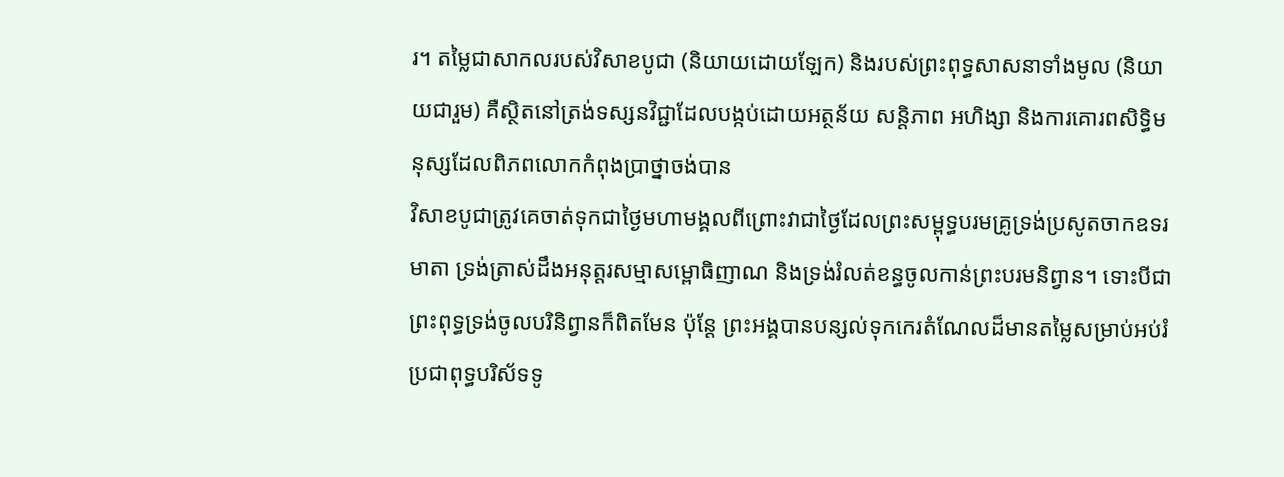រ។ តម្លៃជាសាកលរបស់វិសាខបូជា (និយាយដោយឡែក) និងរបស់ព្រះពុទ្ធសាសនាទាំងមូល (និយាយជារួម) គឺស្ថិតនៅត្រង់ទស្សនវិជ្ជាដែលបង្កប់ដោយអត្ថន័យ សន្តិភាព អហិង្សា និងការគោរពសិទ្ធិមនុស្សដែលពិភពលោកកំពុងប្រាថ្នាចង់បាន
វិសាខបូជាត្រូវគេចាត់ទុកជាថ្ងៃមហាមង្គលពីព្រោះវាជាថ្ងៃដែលព្រះសម្ពុទ្ធបរមគ្រូទ្រង់ប្រសូតចាកឧទរមាតា ទ្រង់ត្រាស់ដឹងអនុត្ដរសម្មាសម្ពោធិញាណ និងទ្រង់រំលត់ខន្ធចូលកាន់ព្រះបរមនិព្វាន។ ទោះបីជាព្រះពុទ្ធទ្រង់ចូលបរិនិព្វានក៏ពិតមែន ប៉ុន្តែ ព្រះអង្គបានបន្សល់ទុកកេរតំណែលដ៏មានតម្លៃសម្រាប់អប់រំប្រជាពុទ្ធបរិស័ទទូ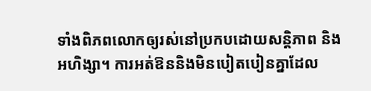ទាំងពិភពលោកឲ្យរស់នៅប្រកបដោយសន្តិភាព និងអហិង្សា។ ការអត់ឱននិងមិនបៀតបៀនគ្នាដែល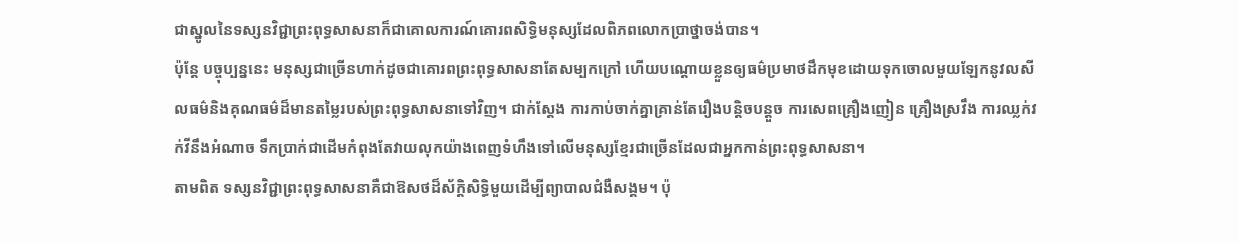ជាស្នូលនៃទស្សនវិជ្ជាព្រះពុទ្ធសាសនាក៏ជាគោលការណ៍គោរពសិទ្ធិមនុស្សដែលពិភពលោកប្រាថ្នាចង់បាន។
ប៉ុន្តែ បច្ចុប្បន្ននេះ មនុស្សជាច្រើនហាក់ដូចជាគោរពព្រះពុទ្ធសាសនាតែសម្បកក្រៅ ហើយបណ្តោយខ្លួនឲ្យធម៌ប្រមាថដឹកមុខដោយទុកចោលមួយឡែកនូវលសីលធម៌និងគុណធម៌ដ៏មានតម្លៃរបស់ព្រះពុទ្ធសាសនាទៅវិញ។ ជាក់ស្តែង ការកាប់ចាក់គ្នាគ្រាន់តែរឿងបន្តិចបន្តួច ការសេពគ្រឿងញៀន គ្រឿងស្រវឹង ការឈ្លក់វក់វីនឹងអំណាច ទឹកប្រាក់ជាដើមកំពុងតែវាយលុកយ៉ាងពេញទំហឹងទៅលើមនុស្សខ្មែរជាច្រើនដែលជាអ្នកកាន់ព្រះពុទ្ធសាសនា។
តាមពិត ទស្សនវិជ្ជាព្រះពុទ្ធសាសនាគឺជាឱសថដ៏ស័ក្តិសិទ្ធិមួយដើម្បីព្យាបាលជំងឺសង្គម។ ប៉ុ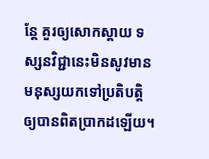ន្តែ គួរឲ្យសោកស្តាយ ទស្សនវិជ្ជានេះមិនសូវមានមនុស្សយកទៅប្រតិបត្តិឲ្យបានពិតប្រាកដឡើយ។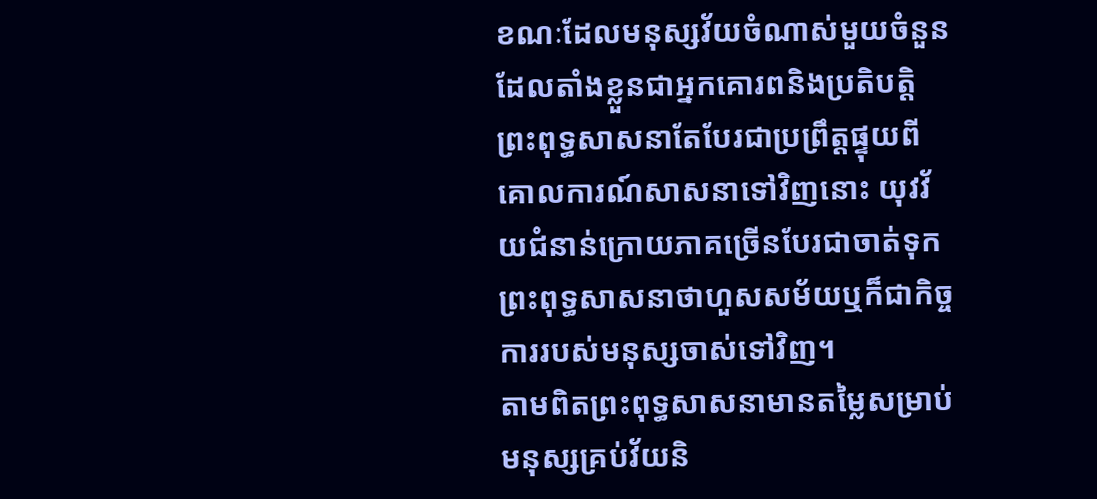ខណៈដែលមនុស្សវ័យចំណាស់មួយចំនួនដែលតាំងខ្លួនជាអ្នកគោរពនិងប្រតិបត្តិព្រះពុទ្ធសាសនាតែបែរជាប្រព្រឹត្តផ្ទុយពីគោលការណ៍សាសនាទៅវិញនោះ យុវវ័យជំនាន់ក្រោយភាគច្រើនបែរជាចាត់ទុកព្រះពុទ្ធសាសនាថាហួសសម័យឬក៏ជាកិច្ចការរបស់មនុស្សចាស់ទៅវិញ។
តាមពិតព្រះពុទ្ធសាសនាមានតម្លៃសម្រាប់មនុស្សគ្រប់វ័យនិ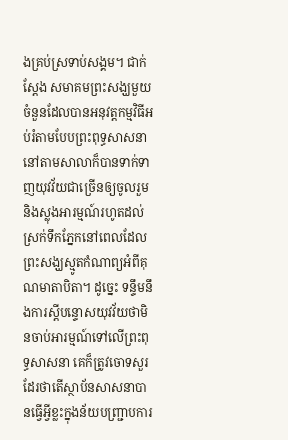ងគ្រប់ស្រទាប់សង្គម។ ជាក់ស្តែង សមាគមព្រះសង្ឃមួយចំនួនដែលបានអនុវត្តកម្មវិធីអប់រំតាមបែបព្រះពុទ្ធសាសនានៅតាមសាលាក៏បានទាក់ទាញយុវវ័យជាច្រើនឲ្យចូលរួមនិងស្លុងអារម្មណ៍រហូតដល់ស្រក់ទឹកភ្នែកនៅពេលដែលព្រះសង្ឃស្មូតកំណាព្យអំពីគុណមាតាបិតា។ ដូច្នេះ ទន្ទឹមនឹងការស្តីបន្ទោសយុវវ័យថាមិនចាប់អារម្មណ៍ទៅលើព្រះពុទ្ធសាសនា គេក៏ត្រូវចោទសួរដែរថាតើស្ថាប័នសាសនាបានធ្វើអ្វីខ្លះក្នុងន័យបញ្ជ្រាបការ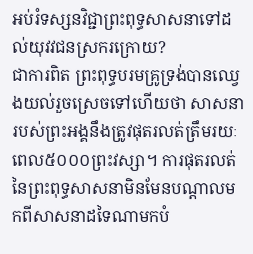អប់រំទស្សនវិជ្ជាព្រះពុទ្ធសាសនាទៅដល់យុវវជនស្រករក្រោយ?
ជាការពិត ព្រះពុទ្ធបរមគ្រូទ្រង់បានឈ្វេងយល់រួចស្រេចទៅហើយថា សាសនារបស់ព្រះអង្គនឹងត្រូវផុតរលត់ត្រឹមរយៈពេល៥០០០ព្រះវស្សា។ ការផុតរលត់នៃព្រះពុទ្ធសាសនាមិនមែនបណ្តាលមកពីសាសនាដទៃណាមកបំ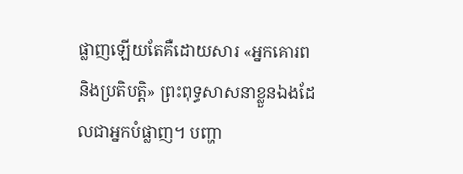ផ្លាញឡើយតែគឺដោយសារ «អ្នកគោរព និងប្រតិបត្តិ» ព្រះពុទ្ធសាសនាខ្លួនឯងដែលជាអ្នកបំផ្លាញ។ បញ្ហា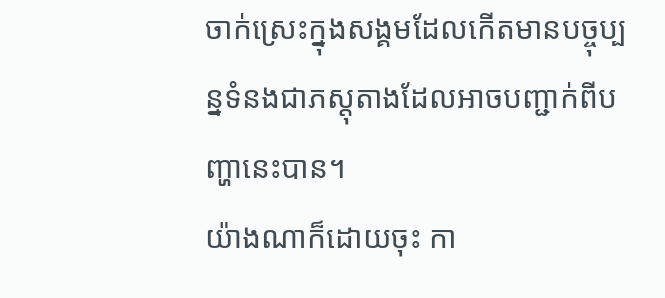ចាក់ស្រេះក្នុងសង្គមដែលកើតមានបច្ចុប្បន្នទំនងជាភស្តុតាងដែលអាចបញ្ជាក់ពីបញ្ហានេះបាន។
យ៉ាងណាក៏ដោយចុះ កា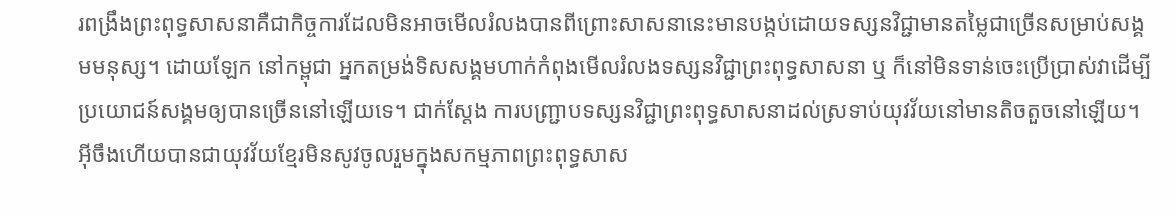រពង្រឹងព្រះពុទ្ធសាសនាគឺជាកិច្ចការដែលមិនអាចមើលរំលងបានពីព្រោះសាសនានេះមានបង្កប់ដោយទស្សនវិជ្ជាមានតម្លៃជាច្រើនសម្រាប់សង្គមមនុស្ស។ ដោយឡែក នៅកម្ពុជា អ្នកតម្រង់ទិសសង្គមហាក់កំពុងមើលរំលងទស្សនវិជ្ជាព្រះពុទ្ធសាសនា ឬ ក៏នៅមិនទាន់ចេះប្រើប្រាស់វាដើម្បីប្រយោជន៍សង្គមឲ្យបានច្រើននៅឡើយទេ។ ជាក់ស្តែង ការបញ្ជ្រាបទស្សនវិជ្ជាព្រះពុទ្ធសាសនាដល់ស្រទាប់យុវវ័យនៅមានតិចតួចនៅឡើយ។ អ៊ីចឹងហើយបានជាយុវវ័យខ្មែរមិនសូវចូលរួមក្នុងសកម្មភាពព្រះពុទ្ធសាស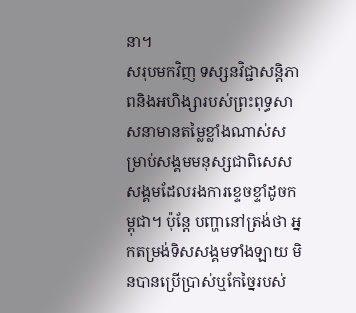នា។
សរុបមកវិញ ទស្សនវិជ្ជាសន្តិភាពនិងអហិង្សារបស់ព្រះពុទ្ធសាសនាមានតម្លៃខ្លាំងណាស់សម្រាប់សង្គមមនុស្សជាពិសេសសង្គមដែលរងការខ្ទេចខ្ទាំដូចកម្ពុជា។ ប៉ុន្តែ បញ្ហានៅត្រង់ថា អ្នកតម្រង់ទិសសង្គមទាំងឡាយ មិនបានប្រើប្រាស់ឬកែច្នៃរបស់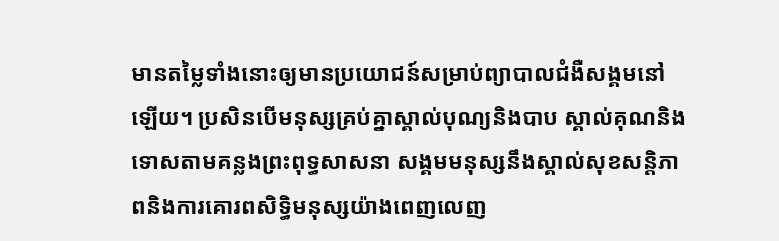មានតម្លៃទាំងនោះឲ្យមានប្រយោជន៍សម្រាប់ព្យាបាលជំងឺសង្គមនៅឡើយ។ ប្រសិនបើមនុស្សគ្រប់គ្នាស្គាល់បុណ្យនិងបាប ស្គាល់គុណនិងទោសតាមគន្លងព្រះពុទ្ធសាសនា សង្គមមនុស្សនឹងស្គាល់សុខសន្តិភាពនិងការគោរពសិទ្ធិមនុស្សយ៉ាងពេញលេញ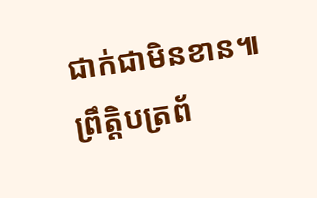ជាក់ជាមិនខាន៕
ព្រឹត្តិបត្រព័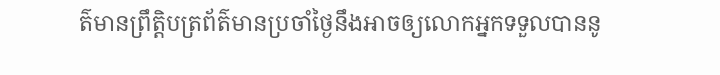ត៌មានព្រឹត្តិបត្រព័ត៌មានប្រចាំថ្ងៃនឹងអាចឲ្យលោកអ្នកទទួលបាននូ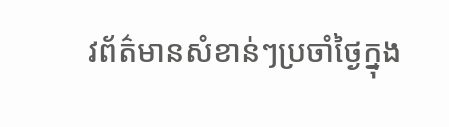វព័ត៌មានសំខាន់ៗប្រចាំថ្ងៃក្នុង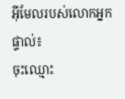អ៊ីមែលរបស់លោកអ្នកផ្ទាល់៖
ចុះឈ្មោះ